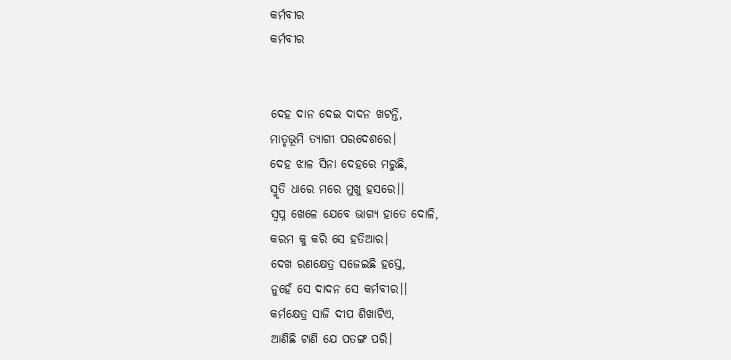କର୍ମବୀର
କର୍ମବୀର


ଦେହ ଦାନ ଦେଇ ଦାଦନ ଖଟନ୍ତି,
ମାତୃଭୂମି ତ୍ୟାଗୀ ପରଦେଶରେ।
ଦେହ ଝାଳ ସିନା ଦେହରେ ମରୁଛି,
ସ୍ମୃତି ଧାରେ ମରେ ମୁଖୁ ହସରେ।।
ସ୍ବପ୍ନ ଖେଳେ ଯେବେ ଭାଗ୍ୟ ହାତେ ଦୋଳି,
କରମ କୁ କରି ସେ ହତିଆର।
ଦେଖ ରଣକ୍ଷେତ୍ର ସଜେଇଛି ହସ୍ତେ,
ନୁହେଁ ସେ ଦାଦନ ସେ କର୍ମବୀର।।
କର୍ମକ୍ଷେତ୍ର ସାଜି ଦୀପ ଶିଖାଟିଏ,
ଆଣିଛି ଟାଣି ଯେ ପତଙ୍ଗ ପରି।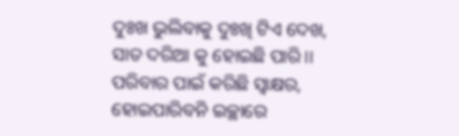ଦୁଃଖ ଭୁଲିବାକୁ ଦୁଃଖି ଟିଏ ଦେଖ,
ସାତ ଦରିଆ କୁ ହୋଇଛି ପାରି।।
ପରିବାର ପାଇଁ କରିଛି ସ୍ବାକ୍ଷର,
ହୋଇପାରିବନି ଇଚ୍ଛାରେ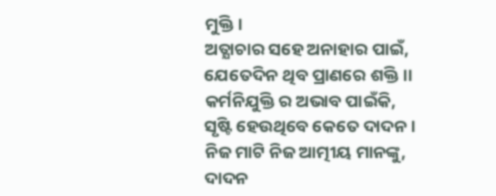ମୁକ୍ତି।
ଅତ୍ଯାଚାର ସହେ ଅନାହାର ପାଇଁ,
ଯେତେଦିନ ଥିବ ପ୍ରାଣରେ ଶକ୍ତି।।
କର୍ମନିଯୁକ୍ତି ର ଅଭାବ ପାଇଁକି,
ସୃଷ୍ଟି ହେଉଥିବେ କେତେ ଦାଦନ।
ନିଜ ମାଟି ନିଜ ଆତ୍ମୀୟ ମାନଙ୍କୁ,
ଦାଦନ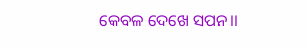କେବଳ ଦେଖେ ସପନ।।